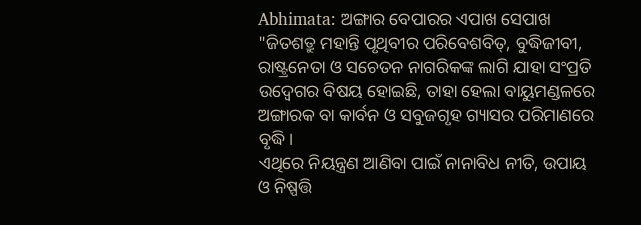Abhimata: ଅଙ୍ଗାର ବେପାରର ଏପାଖ ସେପାଖ
"ଜିତଶତ୍ରୁ ମହାନ୍ତି ପୃଥିବୀର ପରିବେଶବିତ୍, ବୁଦ୍ଧିଜୀବୀ, ରାଷ୍ଟ୍ରନେତା ଓ ସଚେତନ ନାଗରିକଙ୍କ ଲାଗି ଯାହା ସଂପ୍ରତି ଉଦ୍ବେଗର ବିଷୟ ହୋଇଛି, ତାହା ହେଲା ବାୟୁମଣ୍ଡଳରେ ଅଙ୍ଗାରକ ବା କାର୍ବନ ଓ ସବୁଜଗୃହ ଗ୍ୟାସର ପରିମାଣରେ ବୃଦ୍ଧି।
ଏଥିରେ ନିୟନ୍ତ୍ରଣ ଆଣିବା ପାଇଁ ନାନାବିଧ ନୀତି, ଉପାୟ ଓ ନିଷ୍ପତ୍ତି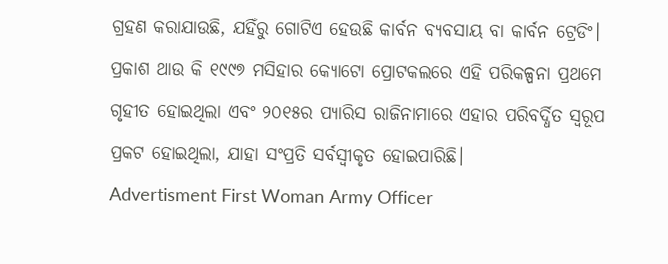ଗ୍ରହଣ କରାଯାଉଛି, ଯହିଁରୁ ଗୋଟିଏ ହେଉଛି କାର୍ବନ ବ୍ୟବସାୟ ବା କାର୍ବନ ଟ୍ରେଡିଂ।
ପ୍ରକାଶ ଥାଉ କି ୧୯୯୭ ମସିହାର କ୍ୟୋଟୋ ପ୍ରୋଟକଲରେ ଏହି ପରିକଳ୍ପନା ପ୍ରଥମେ ଗୃହୀତ ହୋଇଥିଲା ଏବଂ ୨୦୧୫ର ପ୍ୟାରିସ ରାଜିନାମାରେ ଏହାର ପରିବର୍ଦ୍ଧିତ ସ୍ବରୂପ ପ୍ରକଟ ହୋଇଥିଲା, ଯାହା ସଂପ୍ରତି ସର୍ବସ୍ବୀକୃତ ହୋଇପାରିଛି।
Advertisment First Woman Army Officer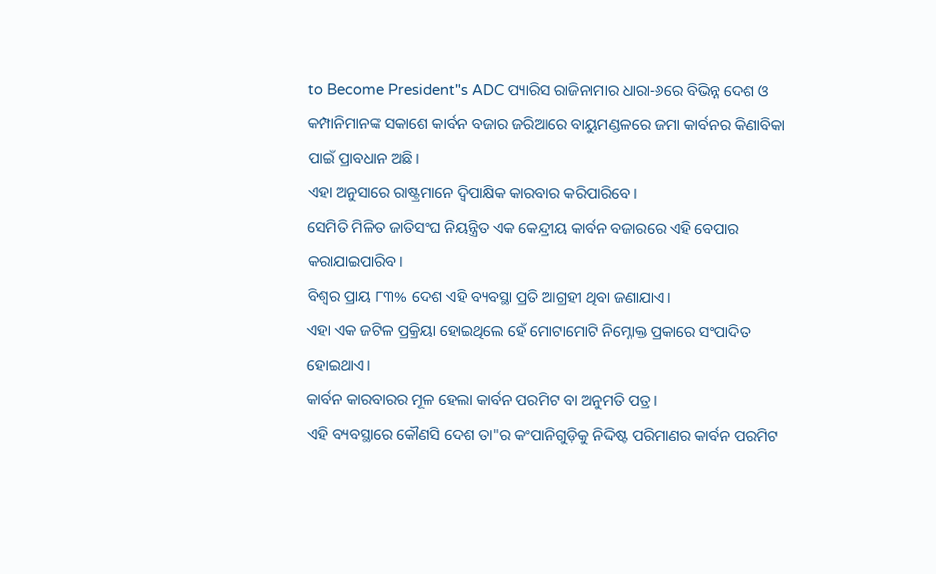to Become President"s ADC ପ୍ୟାରିସ ରାଜିନାମାର ଧାରା-୬ରେ ବିଭିନ୍ନ ଦେଶ ଓ କମ୍ପାନିମାନଙ୍କ ସକାଶେ କାର୍ବନ ବଜାର ଜରିଆରେ ବାୟୁମଣ୍ଡଳରେ ଜମା କାର୍ବନର କିଣାବିକା ପାଇଁ ପ୍ରାବଧାନ ଅଛି।
ଏହା ଅନୁସାରେ ରାଷ୍ଟ୍ରମାନେ ଦ୍ୱିପାକ୍ଷିକ କାରବାର କରିପାରିବେ।
ସେମିତି ମିଳିତ ଜାତିସଂଘ ନିୟନ୍ତ୍ରିତ ଏକ କେନ୍ଦ୍ରୀୟ କାର୍ବନ ବଜାରରେ ଏହି ବେପାର କରାଯାଇପାରିବ।
ବିଶ୍ୱର ପ୍ରାୟ ୮୩% ଦେଶ ଏହି ବ୍ୟବସ୍ଥା ପ୍ରତି ଆଗ୍ରହୀ ଥିବା ଜଣାଯାଏ।
ଏହା ଏକ ଜଟିଳ ପ୍ରକ୍ରିୟା ହୋଇଥିଲେ ହେଁ ମୋଟାମୋଟି ନିମ୍ନୋକ୍ତ ପ୍ରକାରେ ସଂପାଦିତ ହୋଇଥାଏ।
କାର୍ବନ କାରବାରର ମୂଳ ହେଲା କାର୍ବନ ପରମିଟ ବା ଅନୁମତି ପତ୍ର।
ଏହି ବ୍ୟବସ୍ଥାରେ କୌଣସି ଦେଶ ତା"ର କଂପାନିଗୁଡ଼ିକୁ ନିଦ୍ଦିଷ୍ଟ ପରିମାଣର କାର୍ବନ ପରମିଟ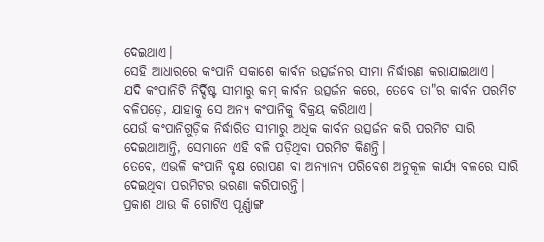ଦେଇଥାଏ।
ସେହି ଆଧାରରେ କଂପାନି ସକାଶେ କାର୍ବନ ଉତ୍ସର୍ଜନର ସୀମା ନିର୍ଦ୍ଧାରଣ କରାଯାଇଥାଏ।
ଯଦି କଂପାନିଟି ନିର୍ଦ୍ଦିଷ୍ଟ ସୀମାରୁ କମ୍ କାର୍ବନ ଉତ୍ସର୍ଜନ କରେ, ତେବେ ତା"ର କାର୍ବନ ପରମିଟ ବଳିପଡ଼େ, ଯାହାକୁ ସେ ଅନ୍ୟ କଂପାନିକୁ ବିକ୍ରୟ କରିଥାଏ।
ଯେଉଁ କଂପାନିଗୁଡ଼ିକ ନିର୍ଦ୍ଧାରିତ ସୀମାରୁ ଅଧିକ କାର୍ବନ ଉତ୍ସର୍ଜନ କରି ପରମିଟ ସାରି ଦେଇଥାଆନ୍ତି, ସେମାନେ ଏହି ବଳି ପଡ଼ିଥିବା ପରମିଟ କିଣନ୍ତି।
ତେବେ, ଏଭଳି କଂପାନି ବୃକ୍ଷ ରୋପଣ ବା ଅନ୍ୟାନ୍ୟ ପରିବେଶ ଅନୁକୂଳ କାର୍ଯ୍ୟ ବଳରେ ସାରି ଦେଇଥିବା ପରମିଟର ଭରଣା କରିପାରନ୍ତି।
ପ୍ରକାଶ ଥାଉ କି ଗୋଟିଏ ପୂର୍ଣ୍ଣାଙ୍ଗ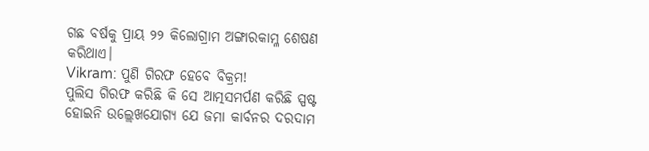ଗଛ ବର୍ଷକୁ ପ୍ରାୟ ୨୨ କିଲୋଗ୍ରାମ ଅଙ୍ଗାରକାମ୍ଳ ଶେଷଣ କରିଥାଏ।
Vikram: ପୁଣି ଗିରଫ ହେବେ ବିକ୍ରମ!
ପୁଲିସ ଗିରଫ କରିଛି କି ସେ ଆତ୍ମସମର୍ପଣ କରିଛି ସ୍ପଷ୍ଟ ହୋଇନି ଉଲ୍ଲେଖଯୋଗ୍ୟ ଯେ ଜମା କାର୍ବନର ଦରଦାମ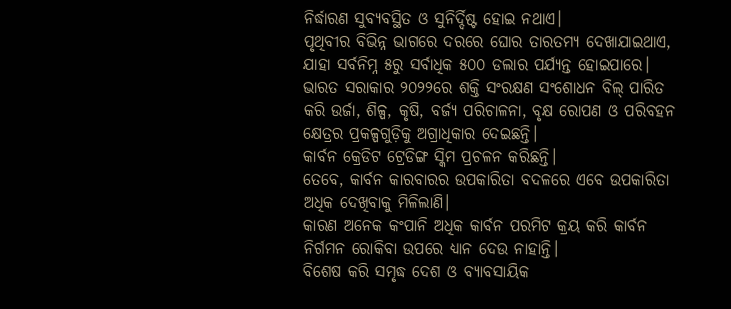ନିର୍ଦ୍ଧାରଣ ସୁବ୍ୟବସ୍ଥିତ ଓ ସୁନିର୍ଦ୍ଦିଷ୍ଟ ହୋଇ ନଥାଏ।
ପୃଥିବୀର ବିଭିନ୍ନ ଭାଗରେ ଦରରେ ଘୋର ତାରତମ୍ୟ ଦେଖାଯାଇଥାଏ, ଯାହା ସର୍ବନିମ୍ନ ୫ରୁ ସର୍ବାଧିକ ୫୦୦ ଡଲାର ପର୍ଯ୍ୟନ୍ତ ହୋଇପାରେ।
ଭାରତ ସରାକାର ୨୦୨୨ରେ ଶକ୍ତି ସଂରକ୍ଷଣ ସଂଶୋଧନ ବିଲ୍ ପାରିତ କରି ଉର୍ଜା, ଶିଳ୍ପ, କୃଷି, ବର୍ଜ୍ୟ ପରିଚାଳନା, ବୃକ୍ଷ ରୋପଣ ଓ ପରିବହନ କ୍ଷେତ୍ରର ପ୍ରକଳ୍ପଗୁଡ଼ିକୁ ଅଗ୍ରାଧିକାର ଦେଇଛନ୍ତି।
କାର୍ବନ କ୍ରେଡିଟ ଟ୍ରେଡିଙ୍ଗ ସ୍କିମ ପ୍ରଚଳନ କରିଛନ୍ତି।
ତେବେ, କାର୍ବନ କାରବାରର ଉପକାରିତା ବଦଳରେ ଏବେ ଉପକାରିତା ଅଧିକ ଦେଖିବାକୁ ମିଳିଲାଣି।
କାରଣ ଅନେକ କଂପାନି ଅଧିକ କାର୍ବନ ପରମିଟ କ୍ରୟ କରି କାର୍ବନ ନିର୍ଗମନ ରୋକିବା ଉପରେ ଧ୍ୟାନ ଦେଉ ନାହାନ୍ତି।
ବିଶେଷ କରି ସମୃଦ୍ଧ ଦେଶ ଓ ବ୍ୟାବସାୟିକ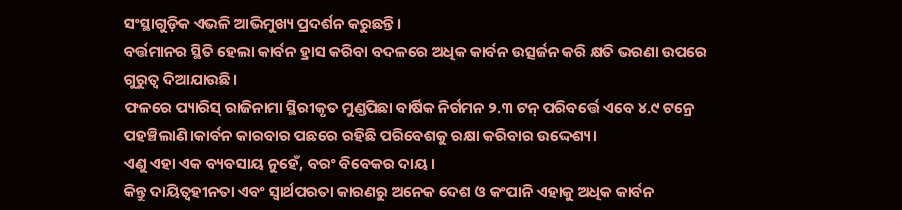ସଂସ୍ଥାଗୁଡ଼ିକ ଏଭଳି ଆଭିମୁଖ୍ୟ ପ୍ରଦର୍ଶନ କରୁଛନ୍ତି।
ବର୍ତ୍ତମାନର ସ୍ଥିତି ହେଲା କାର୍ବନ ହ୍ରାସ କରିବା ବଦଳରେ ଅଧିକ କାର୍ବନ ଉତ୍ସର୍ଜନ କରି କ୍ଷତି ଭରଣା ଉପରେ ଗୁରୁତ୍ବ ଦିଆଯାଉଛି।
ଫଳରେ ପ୍ୟାରିସ୍ ରାଜିନାମା ସ୍ଥିରୀକୃତ ମୁଣ୍ଡପିଛା ବାର୍ଷିକ ନିର୍ଗମନ ୨.୩ ଟନ୍ ପରିବର୍ତ୍ତେ ଏବେ ୪.୯ ଟନ୍ରେ ପହଞ୍ଚିଲାଣି।କାର୍ବନ କାରବାର ପଛରେ ରହିଛି ପରିବେଶକୁ ରକ୍ଷା କରିବାର ଉଦ୍ଦେଶ୍ୟ।
ଏଣୁ ଏହା ଏକ ବ୍ୟବସାୟ ନୁହେଁ, ବରଂ ବିବେକର ଦାୟ।
କିନ୍ତୁ ଦାୟିତ୍ବହୀନତା ଏବଂ ସ୍ବାର୍ଥପରତା କାରଣରୁ ଅନେକ ଦେଶ ଓ କଂପାନି ଏହାକୁ ଅଧିକ କାର୍ବନ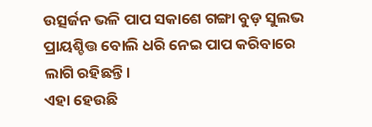ଉତ୍ସର୍ଜନ ଭଳି ପାପ ସକାଶେ ଗଙ୍ଗା ବୁଡ଼ ସୁଲଭ ପ୍ରାୟଶ୍ଚିତ୍ତ ବୋଲି ଧରି ନେଇ ପାପ କରିବାରେ ଲାଗି ରହିଛନ୍ତି।
ଏହା ହେଉଛି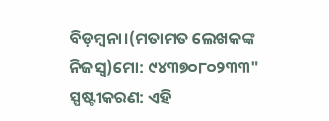ବିଡ଼ମ୍ବନା।(ମତାମତ ଲେଖକଙ୍କ ନିଜସ୍ବ)ମୋ: ୯୪୩୭୦୮୦୨୩୩"
ସ୍ପଷ୍ଟୀକରଣ: ଏହି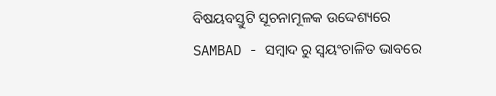ବିଷୟବସ୍ତୁଟି ସୂଚନାମୂଳକ ଉଦ୍ଦେଶ୍ୟରେ SAMBAD - ସମ୍ବାଦ ରୁ ସ୍ୱୟଂଚାଳିତ ଭାବରେ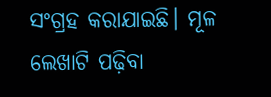ସଂଗ୍ରହ କରାଯାଇଛି। ମୂଳ ଲେଖାଟି ପଢ଼ିବା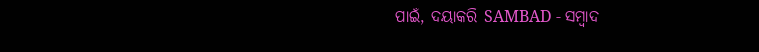ପାଇଁ, ଦୟାକରି SAMBAD - ସମ୍ବାଦ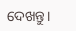ଦେଖନ୍ତୁ।